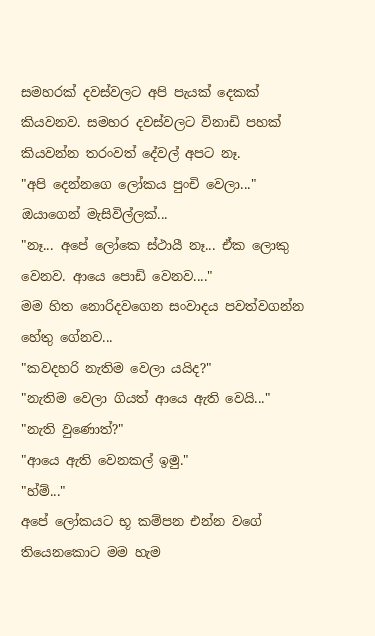සමහරක් දවස්වලට අපි පැයක් දෙකක් කියවනව. සමහර දවස්වලට විනාඩි පහක් කියවන්න තරංවත් දේවල් අපට නෑ.
"අපි දෙන්නගෙ ලෝකය පුංචි වෙලා..."
ඔයාගෙන් මැසිවිල්ලක්...
"නෑ... අපේ ලෝකෙ ස්ථායී නෑ... ඒක ලොකු වෙනව. ආයෙ පොඩි වෙනව...."
මම හිත නොරිදවගෙන සංවාදය පවත්වගන්න හේතු ගේනව...
"කවදහරි නැතිම වෙලා යයිද?"
"නැතිම වෙලා ගියත් ආයෙ ඇති වෙයි..."
"නැති වුණොත්?"
"ආයෙ ඇති වෙනකල් ඉමු."
"හ්ම්..."
අපේ ලෝකයට භූ කම්පන එන්න වගේ තියෙනකොට මම හැම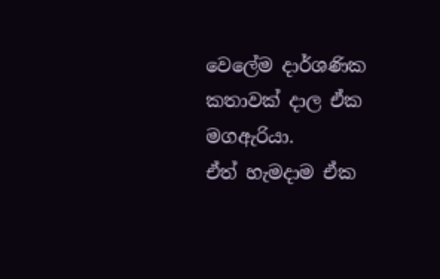වෙලේම දාර්ශණික කතාවක් දාල ඒක මගඇරියා.
ඒත් හැමදාම ඒක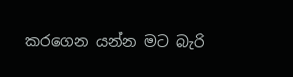කරගෙන යන්න මට බැරි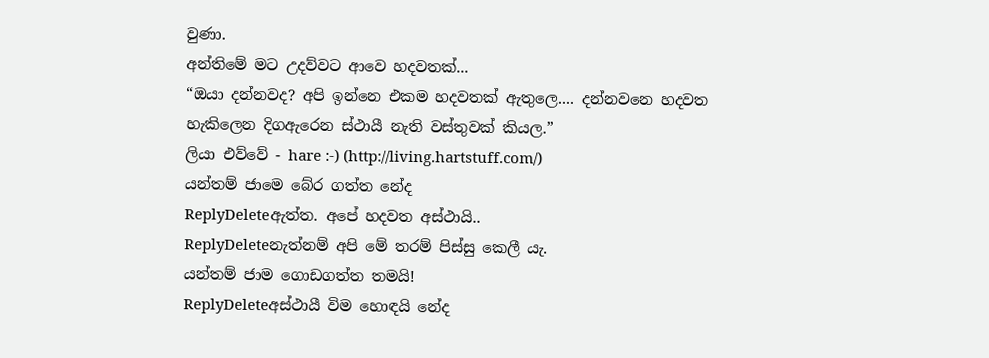වුණා.
අන්තිමේ මට උදව්වට ආවෙ හදවතක්...
“ඔයා දන්නවද? අපි ඉන්නෙ එකම හදවතක් ඇතුලෙ.... දන්නවනෙ හදවත හැකිලෙන දිගඇරෙන ස්ථායී නැති වස්තුවක් කියල.”
ලියා එව්වේ - hare :-) (http://living.hartstuff.com/)
යන්තම් ජාමෙ බේර ගත්ත නේද
ReplyDeleteඇත්ත. අපේ හදවත අස්ථායි..
ReplyDeleteනැත්නම් අපි මේ තරම් පිස්සු කෙලී යැ.
යන්තම් ජාම ගොඩගත්ත තමයි!
ReplyDeleteඅස්ථායී විම හොඳයි නේද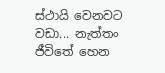ස්ථායි වෙනවට වඩා... නැත්තං ජීවිතේ හෙන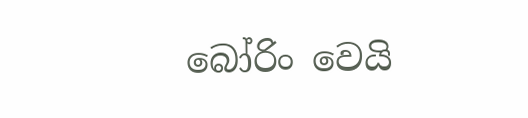බෝරිං වෙයි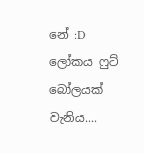නේ :D
ලෝකය ෆුට් බෝලයක් වැනිය....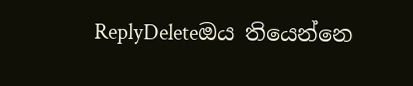ReplyDeleteඔය තියෙන්නෙ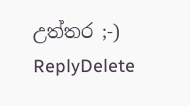උත්තර ;-)
ReplyDelete